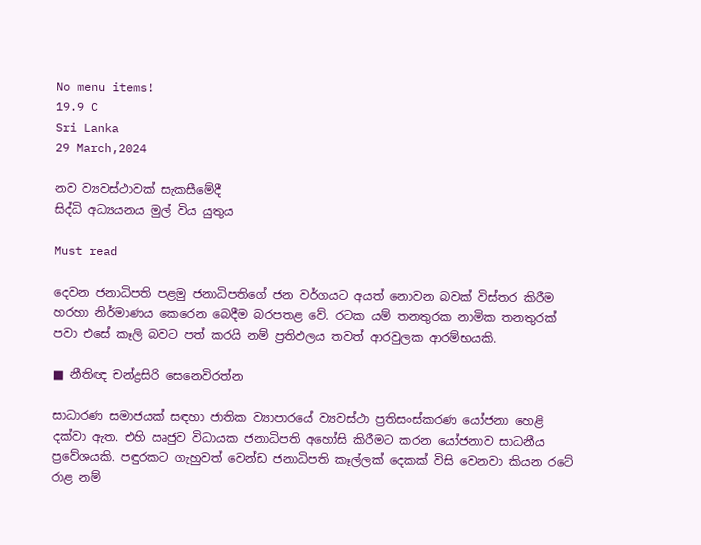No menu items!
19.9 C
Sri Lanka
29 March,2024

නව ව්‍යවස්ථාවක් සැකසීමේදී
සිද්ධි අධ්‍යයනය මුල් විය යුතුය

Must read

දෙවන ජනාධිපති පළමු ජනාධිපතිගේ ජන වර්ගයට අයත් නොවන බවක් විස්තර කිරීම හරහා නිර්මාණය කෙරෙන බෙදීම බරපතළ වේ. රටක යම් තනතුරක නාමික තනතුරක් පවා එසේ කෑලි බවට පත් කරයි නම් ප්‍රතිඵලය තවත් ආරවුලක ආරම්භයකි.

■ නීතිඥ චන්ද්‍රසිරි සෙනෙවිරත්න

සාධාරණ සමාජයක් සඳහා ජාතික ව්‍යාපාරයේ ව්‍යවස්ථා ප්‍රතිසංස්කරණ යෝජනා හෙළි දක්වා ඇත. එහි ඍජුව විධායක ජනාධිපති අහෝසි කිරීමට කරන යෝජනාව සාධනීය ප්‍රවේශයකි. පඳුරකට ගැහුවත් වෙන්ඩ ජනාධිපති කෑල්ලක් දෙකක් විසි වෙනවා කියන රටේ රාළ නම්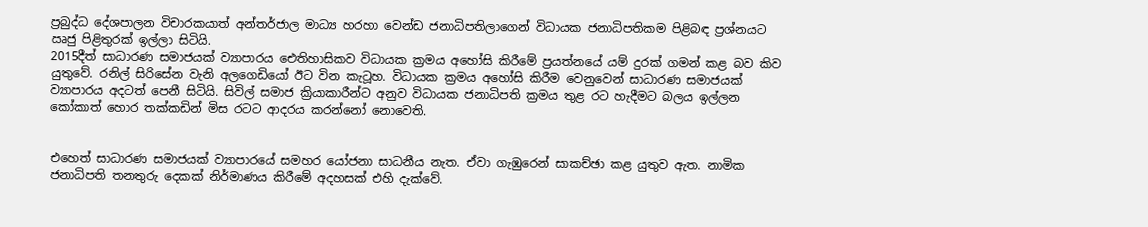ප්‍රබුද්ධ දේශපාලන විචාරකයාත් අන්තර්ජාල මාධ්‍ය හරහා වෙන්ඩ ජනාධිපතිලාගෙන් විධායක ජනාධිපතිකම පිළිබඳ ප්‍රශ්නයට ඍජු පිළිතුරක් ඉල්ලා සිටියි.
2015දීත් සාධාරණ සමාජයක් ව්‍යාපාරය ඓතිහාසිකව විධායක ක්‍රමය අහෝසි කිරීමේ ප්‍රයත්නයේ යම් දුරක් ගමන් කළ බව කිව යුතුවේ. රනිල් සිරිසේන වැනි අලගෙඩියෝ ඊට වින කැටූහ. විධායක ක්‍රමය අහෝසි කිරීම වෙනුවෙන් සාධාරණ සමාජයක් ව්‍යාපාරය අදටත් පෙනී සිටියි. සිවිල් සමාජ ක්‍රියාකාරීන්ට අනුව විධායක ජනාධිපති ක්‍රමය තුළ රට හැදීමට බලය ඉල්ලන කෝකාත් හොර තක්කඩින් මිස රටට ආදරය කරන්නෝ නොවෙති.


එහෙත් සාධාරණ සමාජයක් ව්‍යාපාරයේ සමහර යෝජනා සාධනීය නැත. ඒවා ගැඹුරෙන් සාකච්ඡා කළ යුතුව ඇත. නාමික ජනාධිපති තනතුරු දෙකක් නිර්මාණය කිරීමේ අදහසක් එහි දැක්වේ.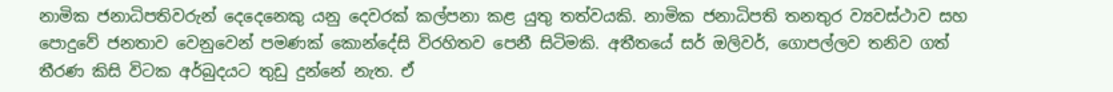නාමික ජනාධිපතිවරුන් දෙදෙනෙකු යනු දෙවරක් කල්පනා කළ යුතු තත්වයකි. නාමික ජනාධිපති තනතුර ව්‍යවස්ථාව සහ පොදුවේ ජනතාව වෙනුවෙන් පමණක් කොන්දේසි විරහිතව පෙනී සිටිමකි. අතීතයේ සර් ඔලිවර්, ගොපල්ලව තනිව ගත් තීරණ කිසි විටක අර්බුදයට තුඩු දුන්නේ නැත. ඒ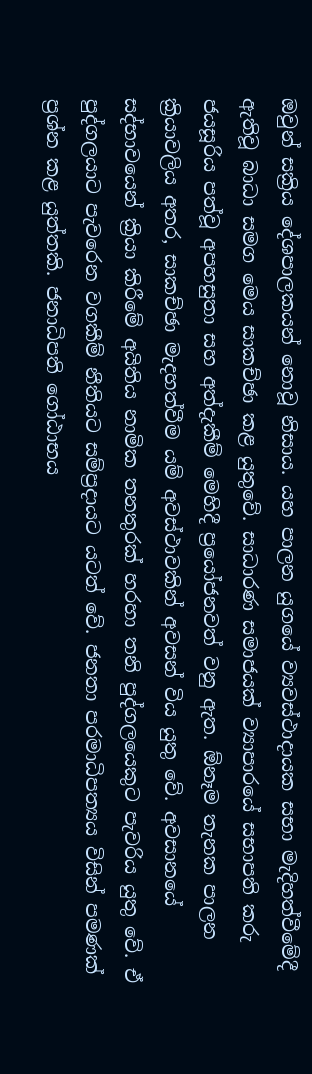ඔවුන් සක්‍රිය දේශපාලකයන් නොවූ නිසාය. යහ පාලන යුගයේ ව්‍යවස්ථාදායක සභා මැදිහත්වීමේදී ඇතිවූ බාධා සමග මෙය සාකච්ඡා කළ යුතුවේ. සාධාරණ සමාජයක් ව්‍යාපාරයේ සභාපති කරු ජයසූරිය පත්වූ අපහසුතා සහ අත්දැකීම් මෙහිදී ප්‍රයෝජනවත් වනු ඇත. ඕනෑම තැනක පාලන ක්‍රියාවලිය අතර, සාකච්ඡා මැදහත්වීම යම් අවස්ථාවකින් අවසන් විය යුතු වේ. අවසානයේ සද්භාවයෙන් ක්‍රියා කිරීමේ අයිතිය නාමික තනතුරක් හරහා තනි පුද්ගලයෙකුට පැවරිය යුතු වේ. ඒ පුද්ගලයාට පැවරෙන වගකීම් නීතියට සම්ප්‍රදායට යටත් වේ. ජනතා පරමාධිපත්‍යය විසින් පමණක් ප්‍රශ්න කළ යුත්තකි. ජනාධිපති ගෝඨාභය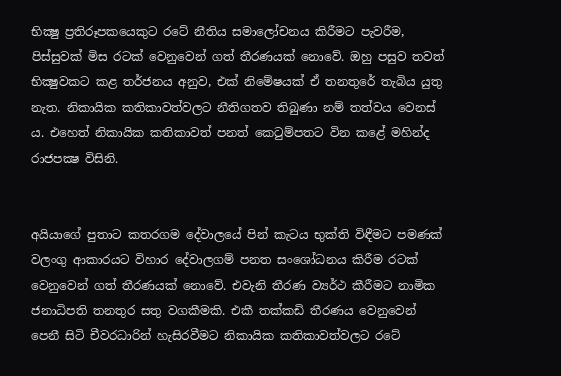භික්‍ෂු ප්‍රතිරූපකයෙකුට රටේ නීතිය සමාලෝචනය කිරීමට පැවරීම, පිස්සුවක් මිස රටක් වෙනුවෙන් ගත් තීරණයක් නොවේ. ඔහු පසුව තවත් භික්‍ෂුවකට කළ තර්ජනය අනුව, එක් නිමේෂයක් ඒ තනතුරේ තැබිය යුතු නැත. නිකායික කතිකාවත්වලට නීතිගතව තිබුණා නම් තත්වය වෙනස් ය. එහෙත් නිකායික කතිකාවත් පනත් කෙටුම්පතට වින කළේ මහින්ද රාජපක්‍ෂ විසිනි.


අයියාගේ පුතාට කතරගම දේවාලයේ පින් කැටය භුක්ති විඳීමට පමණක් වලංගු ආකාරයට විහාර දේවාලගම් පනත සංශෝධනය කිරීම රටක් වෙනුවෙන් ගත් තීරණයක් නොවේ. එවැනි තීරණ ව්‍යර්ථ කීරීමට නාමික ජනාධිපති තනතුර සතු වගකීමකි. එකී තක්කඩි තීරණය වෙනුවෙන් පෙනී සිටි චීවරධාරින් හැසිරවීමට නිකායික කතිකාවත්වලට රටේ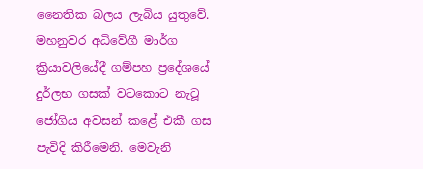නෛතික බලය ලැබිය යුතුවේ. මහනුවර අධිවේගී මාර්ග ක්‍රියාවලියේදී ගම්පහ ප්‍රදේශයේ දුර්ලභ ගසක් වටකොට නැටූ ජෝගිය අවසන් කළේ එකී ගස පැවිදි කිරීමෙනි. මෙවැනි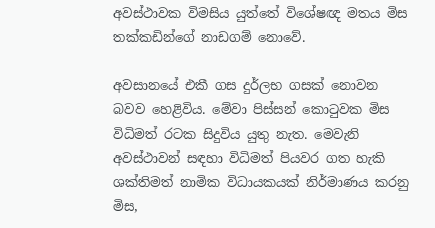අවස්ථාවක විමසිය යුත්තේ විශේෂඥ මතය මිස තක්කඩින්ගේ නාඩගම් නොවේ.

අවසානයේ එකී ගස දුර්ලභ ගසක් නොවන බවව හෙළිවිය. මේවා පිස්සන් කොටුවක මිස විධිමත් රටක සිදුවිය යුතු නැත. මෙවැනි අවස්ථාවන් සඳහා විධිමත් පියවර ගත හැකි ශක්තිමත් නාමික විධායකයක් නිර්මාණය කරනු මිස,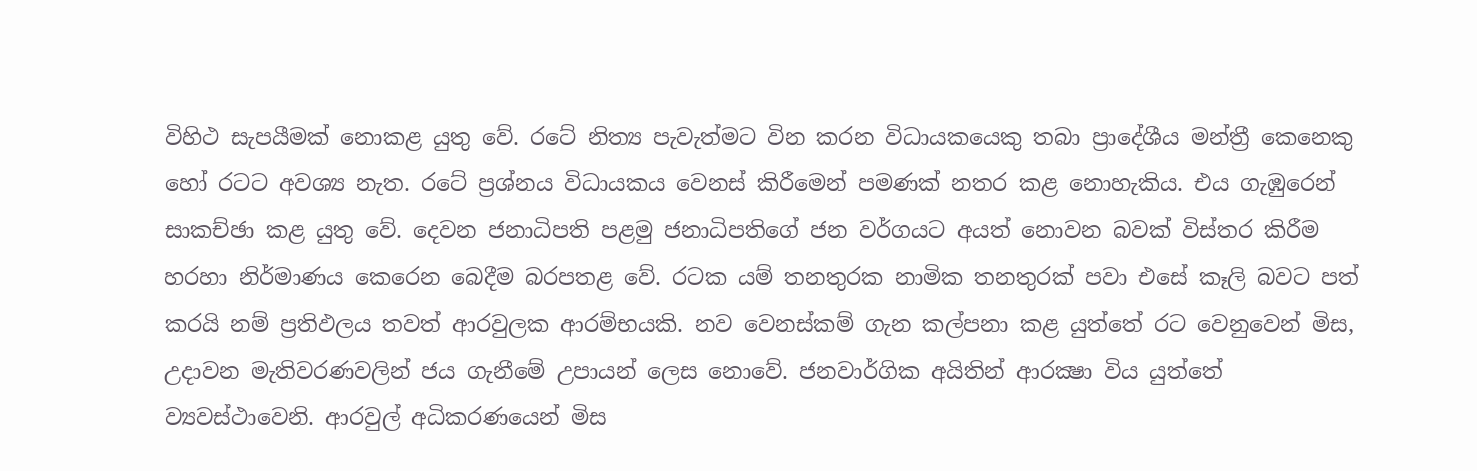විහිථ සැපයීමක් නොකළ යුතු වේ. රටේ නිත්‍ය පැවැත්මට වින කරන විධායකයෙකු තබා ප්‍රාදේශීය මන්ත්‍රී කෙනෙකු හෝ රටට අවශ්‍ය නැත. රටේ ප්‍රශ්නය විධායකය වෙනස් කිරීමෙන් පමණක් නතර කළ නොහැකිය. එය ගැඹුරෙන් සාකච්ඡා කළ යුතු වේ. දෙවන ජනාධිපති පළමු ජනාධිපතිගේ ජන වර්ගයට අයත් නොවන බවක් විස්තර කිරීම හරහා නිර්මාණය කෙරෙන බෙදීම බරපතළ වේ. රටක යම් තනතුරක නාමික තනතුරක් පවා එසේ කෑලි බවට පත් කරයි නම් ප්‍රතිඵලය තවත් ආරවුලක ආරම්භයකි. නව වෙනස්කම් ගැන කල්පනා කළ යුත්තේ රට වෙනුවෙන් මිස, උදාවන මැතිවරණවලින් ජය ගැනීමේ උපායන් ලෙස නොවේ. ජනවාර්ගික අයිතින් ආරක්‍ෂා විය යුත්තේ ව්‍යවස්ථාවෙනි. ආරවුල් අධිකරණයෙන් මිස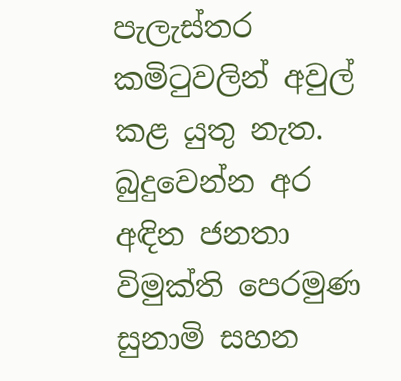පැලැස්තර කමිටුවලින් අවුල් කළ යුතු නැත. බුදුවෙන්න අර අඳින ජනතා විමුක්ති පෙරමුණ සුනාමි සහන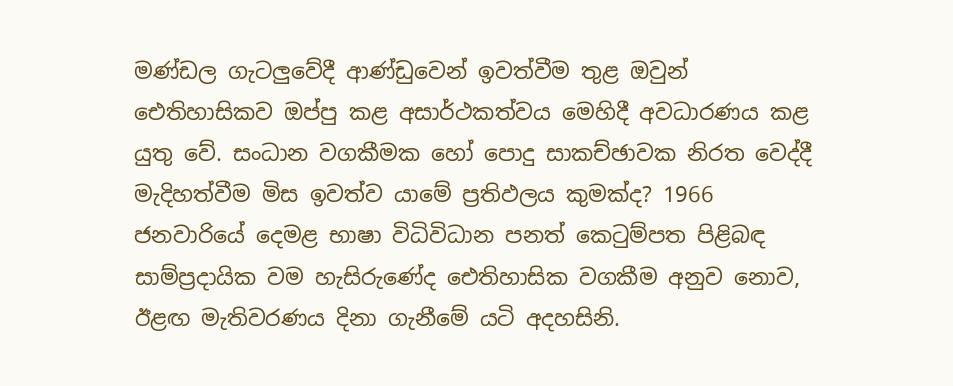මණ්ඩල ගැටලුවේදී ආණ්ඩුවෙන් ඉවත්වීම තුළ ඔවුන් ඓතිහාසිකව ඔප්පු කළ අසාර්ථකත්වය මෙහිදී අවධාරණය කළ යුතු වේ. සංධාන වගකීමක හෝ පොදු සාකච්ඡාවක නිරත වෙද්දී මැදිහත්වීම මිස ඉවත්ව යාමේ ප්‍රතිඵලය කුමක්ද? 1966 ජනවාරියේ දෙමළ භාෂා විධිවිධාන පනත් කෙටුම්පත පිළිබඳ සාම්ප්‍රදායික වම හැසිරුණේද ඓතිහාසික වගකීම අනුව නොව, ඊළඟ මැතිවරණය දිනා ගැනීමේ යටි අදහසිනි.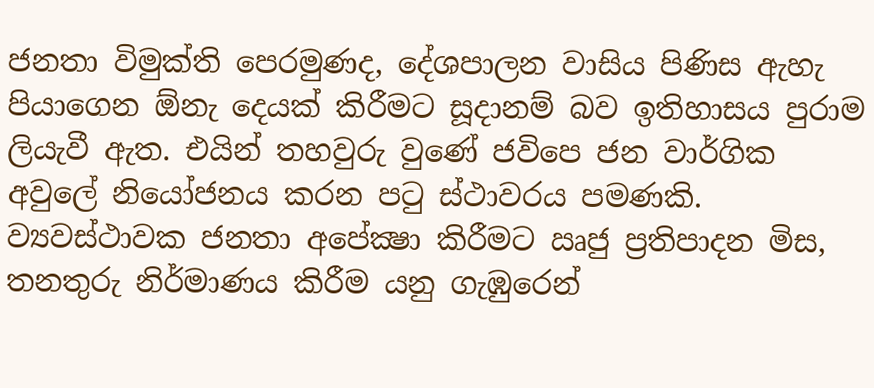ජනතා විමුක්ති පෙරමුණද, දේශපාලන වාසිය පිණිස ඇහැ පියාගෙන ඕනැ දෙයක් කිරීමට සූදානම් බව ඉතිහාසය පුරාම ලියැවී ඇත. එයින් තහවුරු වුණේ ජවිපෙ ජන වාර්ගික අවුලේ නියෝජනය කරන පටු ස්ථාවරය පමණකි. ව්‍යවස්ථාවක ජනතා අපේක්‍ෂා කිරීමට ඍජු ප්‍රතිපාදන මිස, තනතුරු නිර්මාණය කිරීම යනු ගැඹුරෙන්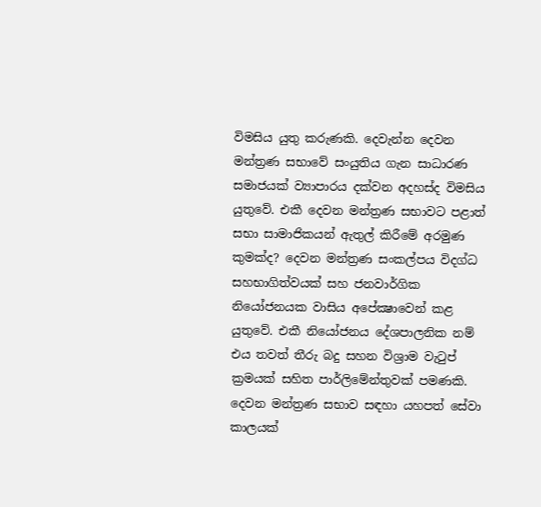විමසිය යුතු කරුණකි. දෙවැන්න දෙවන මන්ත්‍රණ සභාවේ සංයුතිය ගැන සාධාරණ සමාජයක් ව්‍යාපාරය දක්වන අදහස්ද විමසිය යුතුවේ. එකී දෙවන මන්ත්‍රණ සභාවට පළාත් සභා සාමාජිකයන් ඇතුල් කිරීමේ අරමුණ කුමක්ද? දෙවන මන්ත්‍රණ සංකල්පය විදග්ධ සහභාගිත්වයක් සහ ජනවාර්ගික නියෝජනයක වාසිය අපේක්‍ෂාවෙන් කළ යුතුවේ. එකී නියෝජනය දේශපාලනික නම් එය තවත් තීරු බදු සහන විශ්‍රාම වැටුප් ක්‍රමයක් සහිත පාර්ලිමේන්තුවක් පමණකි. දෙවන මන්ත්‍රණ සභාව සඳහා යහපත් සේවා කාලයක්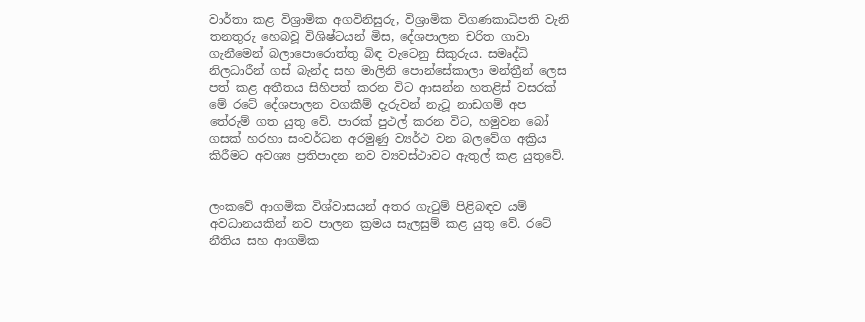වාර්තා කළ විශ්‍රාමික අගවිනිසුරු, විශ්‍රාමික විගණකාධිපති වැනි තනතුරු හෙබවූ විශිෂ්ටයන් මිස, දේශපාලන චරිත ගාවා ගැනීමෙන් බලාපොරොත්තු බිඳ වැටෙනු සිකුරුය. සමෘද්ධි නිලධාරීන් ගස් බැන්ද සහ මාලිනි පොන්සේකාලා මන්ත්‍රීන් ලෙස පත් කළ අතීතය සිහිපත් කරන විට ආසන්න හතළිස් වසරක් මේ රටේ දේශපාලන වගකීම් දැරුවන් නැටූ නාඩගම් අප තේරුම් ගත යුතු වේ. පාරක් පුථල් කරන විට, හමුවන බෝ ගසක් හරහා සංවර්ධන අරමුණු ව්‍යර්ථ වන බලවේග අක්‍රිය කිරීමට අවශ්‍ය ප්‍රතිපාදන නව ව්‍යවස්ථාවට ඇතුල් කළ යුතුවේ.


ලංකවේ ආගමික විශ්වාසයන් අතර ගැටුම් පිළිබඳව යම් අවධානයකින් නව පාලන ක්‍රමය සැලසුම් කළ යුතු වේ. රටේ නීතිය සහ ආගමික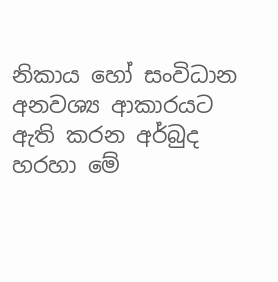නිකාය හෝ සංවිධාන අනවශ්‍ය ආකාරයට ඇති කරන අර්බුද හරහා මේ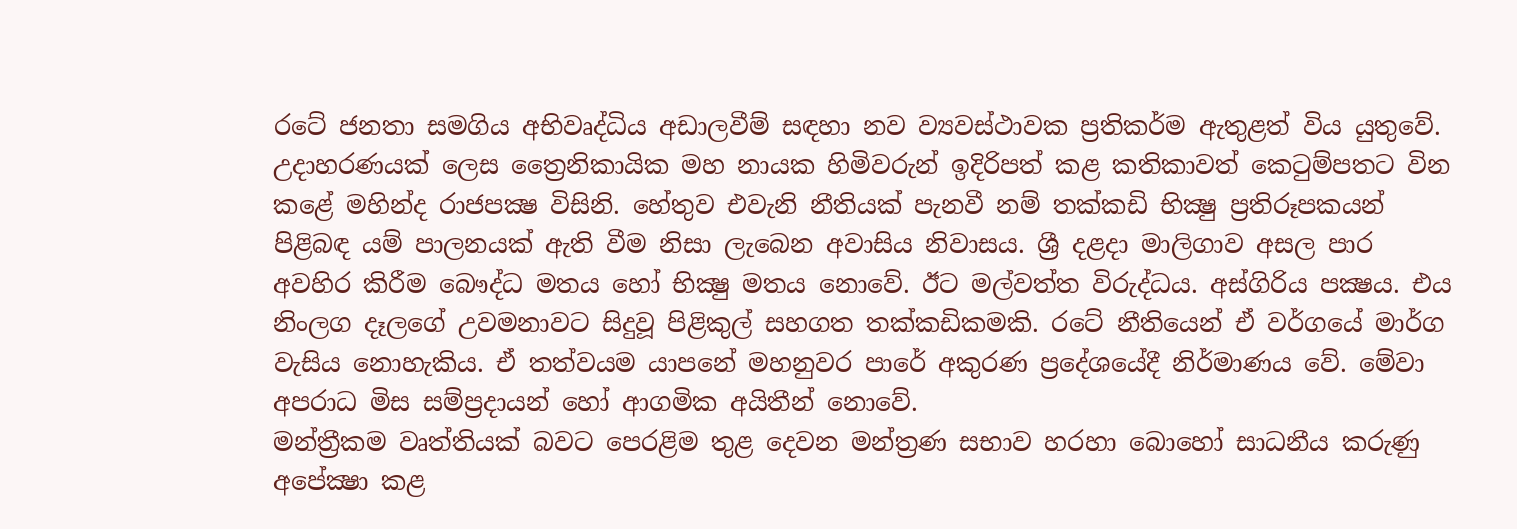රටේ ජනතා සමගිය අභිවෘද්ධිය අඩාලවීම් සඳහා නව ව්‍යවස්ථාවක ප්‍රතිකර්ම ඇතුළත් විය යුතුවේ. උදාහරණයක් ලෙස ත්‍රෛනිකායික මහ නායක හිමිවරුන් ඉදිරිපත් කළ කතිකාවත් කෙටුම්පතට වින කළේ මහින්ද රාජපක්‍ෂ විසිනි. හේතුව එවැනි නීතියක් පැනවී නම් තක්කඩි භික්‍ෂු ප්‍රතිරූපකයන් පිළිබඳ යම් පාලනයක් ඇති වීම නිසා ලැබෙන අවාසිය නිවාසය. ශ්‍රී දළදා මාලිගාව අසල පාර අවහිර කිරීම බෞද්ධ මතය හෝ භික්‍ෂු මතය නොවේ. ඊට මල්වත්ත විරුද්ධය. අස්ගිරිය පක්‍ෂය. එය නිංලග දෑලගේ උවමනාවට සිදුවූ පිළිකුල් සහගත තක්කඩිකමකි. රටේ නීතියෙන් ඒ වර්ගයේ මාර්ග වැසිය නොහැකිය. ඒ තත්වයම යාපනේ මහනුවර පාරේ අකුරණ ප්‍රදේශයේදී නිර්මාණය වේ. මේවා අපරාධ මිස සම්ප්‍රදායන් හෝ ආගමික අයිතීන් නොවේ.
මන්ත්‍රීකම වෘත්තියක් බවට පෙරළිම තුළ දෙවන මන්ත්‍රණ සභාව හරහා බොහෝ සාධනීය කරුණු අපේක්‍ෂා කළ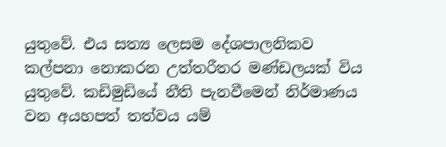යුතුවේ. එය සත්‍ය ලෙසම දේශපාලනිකව කල්පනා නොකරන උත්තරීතර මණ්ඩලයක් විය යුතුවේ. කඩිමුඩියේ නීති පැනවීමෙන් නිර්මාණය වන අයහපත් තත්වය යම්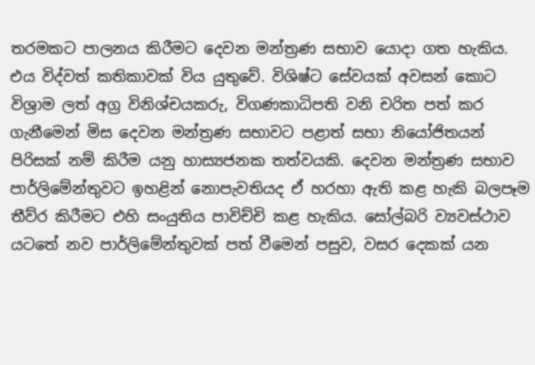තරමකට පාලනය කිරීමට දෙවන මන්ත්‍රණ සභාව යොදා ගත හැකිය. එය විද්වත් කතිකාවක් විය යුතුවේ. විශිෂ්ට සේවයක් අවසන් කොට විශ්‍රාම ලත් අග්‍ර විනිශ්චයකරු, විගණකාධිපති වනි චරිත පත් කර ගැනීමෙන් මිස දෙවන මන්ත්‍රණ සභාවට පළාත් සභා නියෝජිතයන් පිරිසක් නම් කිරීම යනු හාස්‍යජනක තත්වයකි. දෙවන මන්ත්‍රණ සභාව පාර්ලිමේන්තුවට ඉහළින් නොපැවතියද ඒ හරහා ඇති කළ හැකි බලපෑම තීව්ර කිරීමට එහි සංයුතිය පාවිච්චි කළ හැකිය. සෝල්බරි ව්‍යවස්ථාව යටතේ නව පාර්ලිමේන්තුවක් පත් වීමෙන් පසුව, වසර දෙකක් යන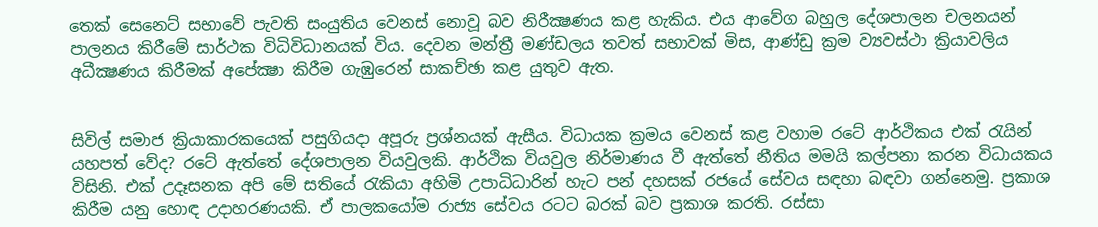තෙක් සෙනෙට් සභාවේ පැවති සංයුතිය වෙනස් නොවූ බව නිරීක්‍ෂණය කළ හැකිය. එය ආවේග බහුල දේශපාලන චලනයන් පාලනය කිරීමේ සාර්ථක විධිවිධානයක් විය. දෙවන මන්ත්‍රී මණ්ඩලය තවත් සභාවක් මිස, ආණ්ඩු ක්‍රම ව්‍යවස්ථා ක්‍රියාවලිය අධීක්‍ෂණය කිරීමක් අපේක්‍ෂා කිරීම ගැඹුරෙන් සාකච්ඡා කළ යුතුව ඇත.


සිවිල් සමාජ ක්‍රියාකාරකයෙක් පසුගියදා අපූරු ප්‍රශ්නයක් ඇසීය. විධායක ක්‍රමය වෙනස් කළ වහාම රටේ ආර්ථිකය එක් රැයින් යහපත් වේද? රටේ ඇත්තේ දේශපාලන වියවුලකි. ආර්ථික වියවුල නිර්මාණය වී ඇත්තේ නීතිය මමයි කල්පනා කරන විධායකය විසිනි. එක් උදෑසනක අපි මේ සතියේ රැකියා අහිමි උපාධිධාරින් හැට පන් දහසක් රජයේ සේවය සඳහා බඳවා ගන්නෙමු. ප්‍රකාශ කිරීම යනු හොඳ උදාහරණයකි. ඒ පාලකයෝම රාජ්‍ය සේවය රටට බරක් බව ප්‍රකාශ කරති. රස්සා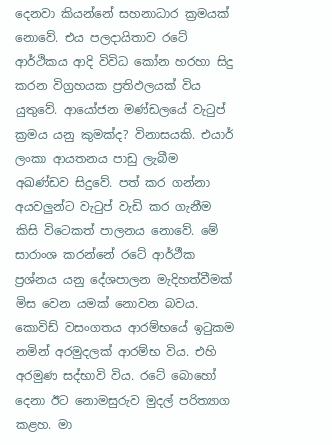දෙනවා කියන්නේ සහනාධාර ක්‍රමයක් නොවේ. එය පලදායිතාව රටේ ආර්ථිකය ආදි විවිධ කෝන හරහා සිදු කරන විග්‍රහයක ප්‍රතිඵලයක් විය යුතුවේ. ආයෝජන මණ්ඩලයේ වැටුප් ක්‍රමය යනු කුමක්ද? විනාසයකි. එයාර් ලංකා ආයතනය පාඩු ලැබීම අඛණ්ඩව සිදුවේ. පත් කර ගන්නා අයවලුන්ට වැටුප් වැඩි කර ගැනීම කිසි විටෙකත් පාලනය නොවේ. මේ සාරාංශ කරන්නේ රටේ ආර්ථීක ප්‍රශ්නය යනු දේශපාලන මැදිහත්වීමක් මිස වෙන යමක් නොවන බවය. කොවිඩ් වසංගතය ආරම්භයේ ඉටුකම නමින් අරමුදලක් ආරම්භ විය. එහි අරමුණ සද්භාවි විය. රටේ බොහෝ දෙනා ඊට නොමසුරුව මුදල් පරිත්‍යාග කළහ. මා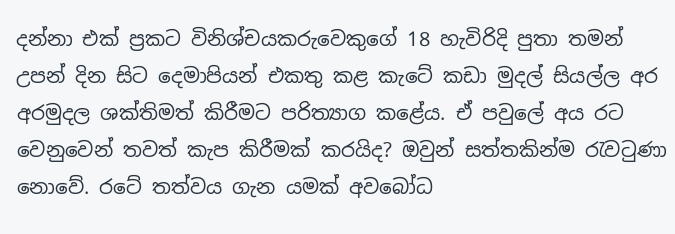දන්නා එක් ප්‍රකට විනිශ්චයකරුවෙකුගේ 18 හැවිරිදි පුතා තමන් උපන් දින සිට දෙමාපියන් එකතු කළ කැටේ කඩා මුදල් සියල්ල අර අරමුදල ශක්තිමත් කිරීමට පරිත්‍යාග කළේය. ඒ පවුලේ අය රට වෙනුවෙන් තවත් කැප කිරීමක් කරයිද? ඔවුන් සත්තකින්ම රැවටුණා නොවේ. රටේ තත්වය ගැන යමක් අවබෝධ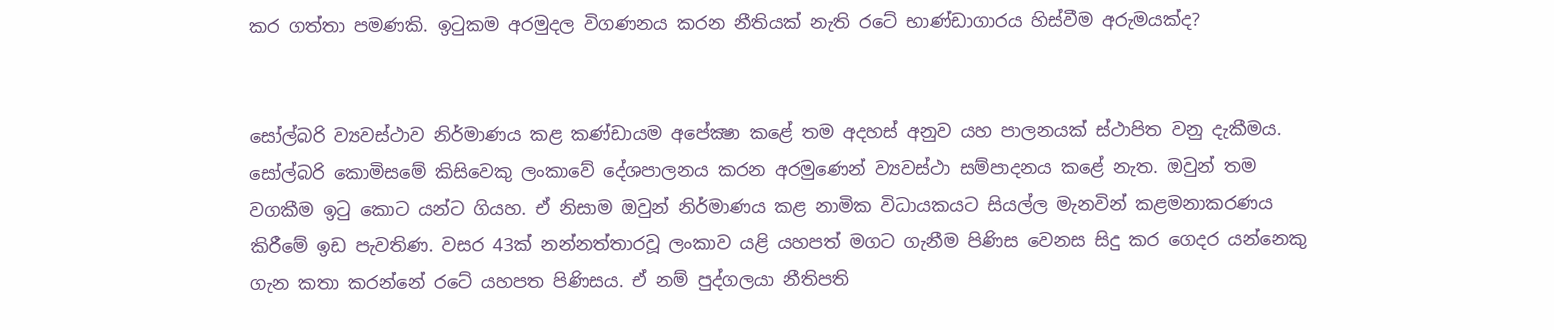කර ගත්තා පමණකි. ඉටුකම අරමුදල විගණනය කරන නීතියක් නැති රටේ භාණ්ඩාගාරය හිස්වීම අරුමයක්ද?


සෝල්බරි ව්‍යවස්ථාව නිර්මාණය කළ කණ්ඩායම අපේක්‍ෂා කළේ තම අදහස් අනුව යහ පාලනයක් ස්ථාපිත වනු දැකීමය. සෝල්බරි කොමිසමේ කිසිවෙකු ලංකාවේ දේශපාලනය කරන අරමුණෙන් ව්‍යවස්ථා සම්පාදනය කළේ නැත. ඔවුන් තම වගකීම ඉටු කොට යන්ට ගියහ. ඒ නිසාම ඔවුන් නිර්මාණය කළ නාමික විධායකයට සියල්ල මැනවින් කළමනාකරණය කිරීමේ ඉඩ පැවතිණ. වසර 43ක් නන්නත්තාරවූ ලංකාව යළි යහපත් මගට ගැනීම පිණිස වෙනස සිදු කර ගෙදර යන්නෙකු ගැන කතා කරන්නේ රටේ යහපත පිණිසය. ඒ නම් පුද්ගලයා නීතිපති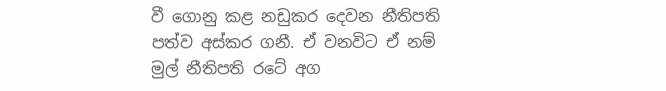වී ගොනු කළ නඩුකර දෙවන නීතිපති පත්ව අස්කර ගනී. ඒ වනවිට ඒ නම් මුල් නීතිපති රටේ අග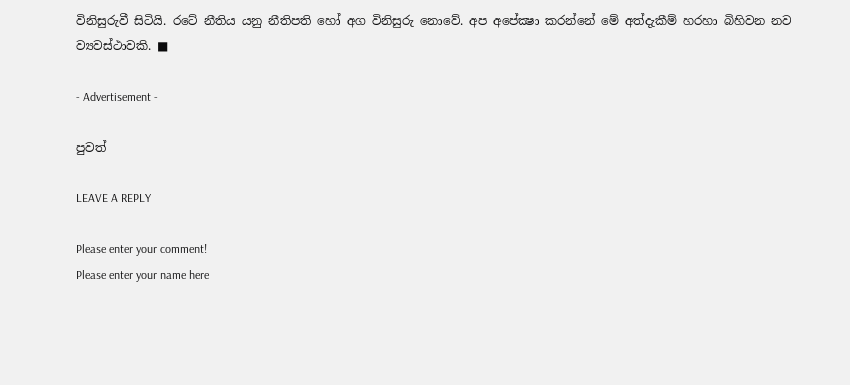විනිසුරුවී සිටියි. රටේ නීතිය යනු නීතිපති හෝ අග විනිසුරු නොවේ. අප අපේක්‍ෂා කරන්නේ මේ අත්දැකීම් හරහා බිහිවන නව ව්‍යවස්ථාවකි. ■

- Advertisement -

පුවත්

LEAVE A REPLY

Please enter your comment!
Please enter your name here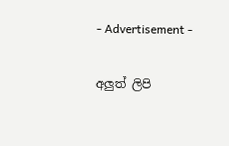- Advertisement -

අලුත් ලිපි